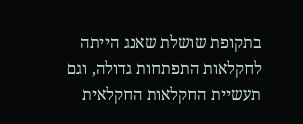בתקופת שושלת שאנג הייתה לחקלאות התפתחות גדולה, וגם תעשיית החקלאות החקלאית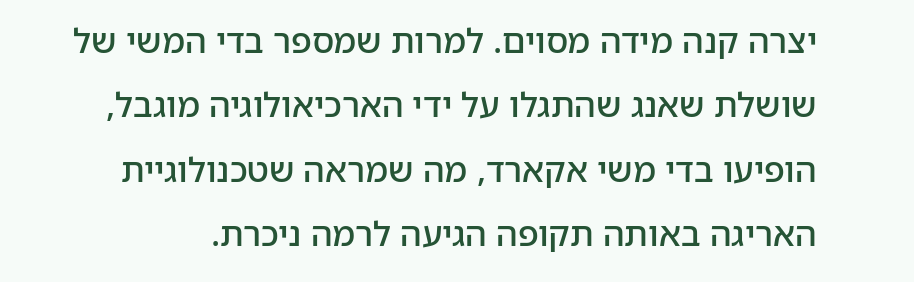יצרה קנה מידה מסוים. למרות שמספר בדי המשי של שושלת שאנג שהתגלו על ידי הארכיאולוגיה מוגבל, הופיעו בדי משי אקארד, מה שמראה שטכנולוגיית האריגה באותה תקופה הגיעה לרמה ניכרת.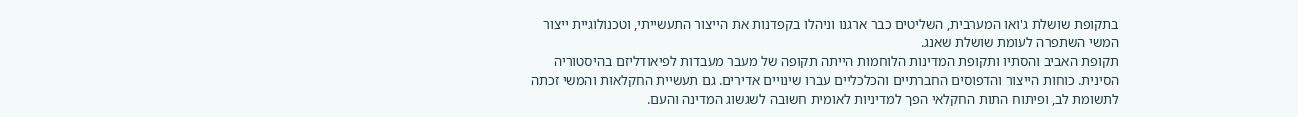בתקופת שושלת ג'ואו המערבית, השליטים כבר ארגנו וניהלו בקפדנות את הייצור התעשייתי, וטכנולוגיית ייצור המשי השתפרה לעומת שושלת שאנג.
תקופת האביב והסתיו ותקופת המדינות הלוחמות הייתה תקופה של מעבר מעבדות לפיאודליזם בהיסטוריה הסינית. כוחות הייצור והדפוסים החברתיים והכלכליים עברו שינויים אדירים. גם תעשיית החקלאות והמשי זכתה לתשומת לב, ופיתוח התות החקלאי הפך למדיניות לאומית חשובה לשגשוג המדינה והעם.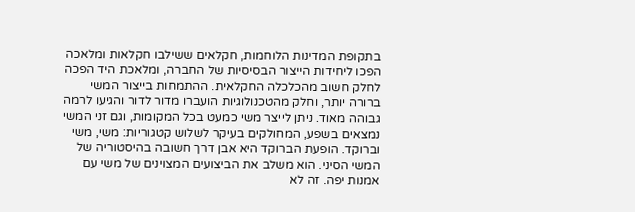בתקופת המדינות הלוחמות, חקלאים ששילבו חקלאות ומלאכה הפכו ליחידות הייצור הבסיסיות של החברה, ומלאכת היד הפכה לחלק חשוב מהכלכלה החקלאית. ההתמחות בייצור המשי ברורה יותר, וחלק מהטכנולוגיות הועברו מדור לדור והגיעו לרמה גבוהה מאוד. ניתן לייצר משי כמעט בכל המקומות, וגם זני המשי נמצאים בשפע, המחולקים בעיקר לשלוש קטגוריות: משי, משי וברוקד. הופעת הברוקד היא אבן דרך חשובה בהיסטוריה של המשי הסיני. הוא משלב את הביצועים המצוינים של משי עם אמנות יפה. זה לא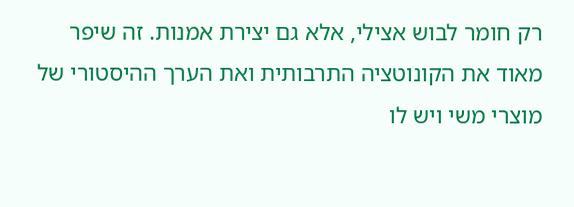רק חומר לבוש אצילי, אלא גם יצירת אמנות. זה שיפר מאוד את הקונוטציה התרבותית ואת הערך ההיסטורי של מוצרי משי ויש לו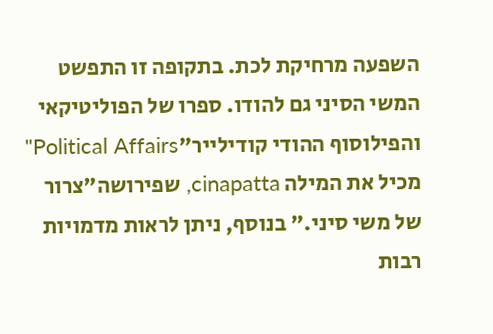השפעה מרחיקת לכת. בתקופה זו התפשט המשי הסיני גם להודו. ספרו של הפוליטיקאי והפילוסוף ההודי קודילייר"Political Affairs" מכיל את המילה cinapatta, שפירושה"צרור של משי סיני." בנוסף, ניתן לראות מדמויות רבות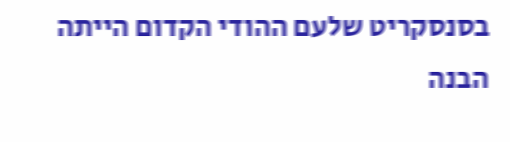בסנסקריט שלעם ההודי הקדום הייתה הבנה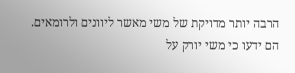הרבה יותר מדויקת של משי מאשר ליוונים ולרומאים. הם ידעו כי משי יורק על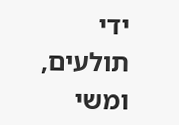ידי תולעים, ומשי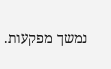נמשך מפקעות.